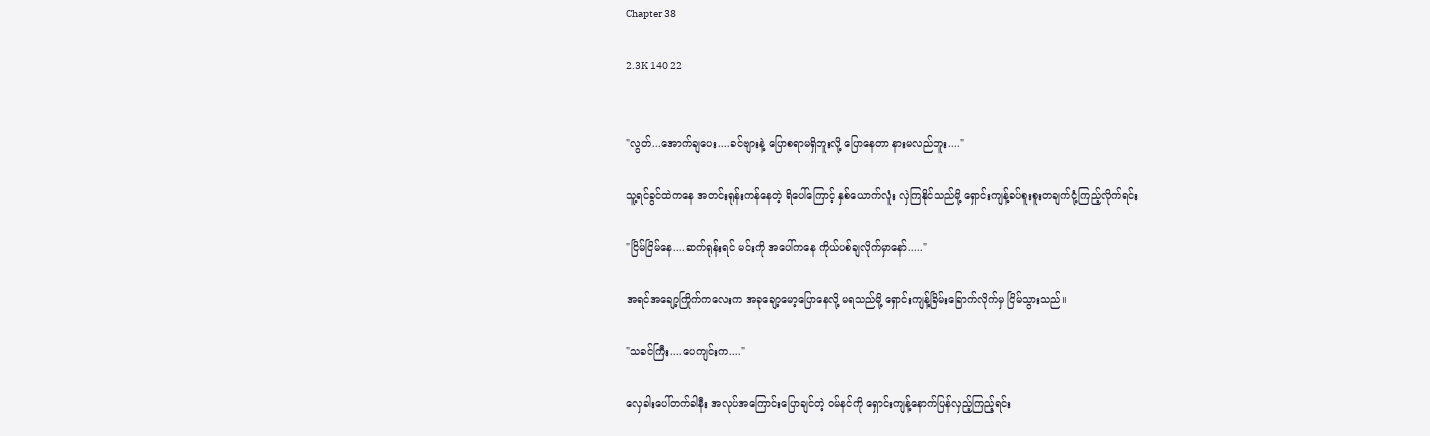Chapter 38

2.3K 140 22


"လွတ်...အောက်ချပေး....ခင်ဗျားနဲ့ ပြောစရာမရှိဘူးလို့ ပြောနေတာ နားမလည်ဘူး...."

သူ့ရင်ခွင်ထဲကနေ အတင်းရုန်းကန်နေတဲ့ ရိပေါ်ကြောင့် နှစ်ယောက်လူံး လှဲကြနိုင်သည်မို့ ရှောင်းကျန့်ခပ်စူးစူးတချက်ငုံ့ကြည့်လိုက်ရင်း

"ငြိမ်ငြိမ်နေ....ဆက်ရုန်းရင် မင်းကို အပေါ်ကနေ ကိုယ်ပစ်ချလိုက်မှာနော်....."

အရင်အချော့ကြိုက်ကလေးက အခုချော့မော့ပြောနေလို့ မရသည်မို့ ရှောင်းကျန့်ခြိမ်းခြောက်လိုက်မှ ငြိမ်သွားသည်။

"သခင်ကြီး....ပေကျင်းက...."

လှေခါးပေါ်တက်ခါနီး အလုပ်အကြောင်းပြောချင်တဲ့ ဝမ်နင်ကို ရှောင်းကျန့်နောက်ပြန်လှည့်ကြည့်ရင်း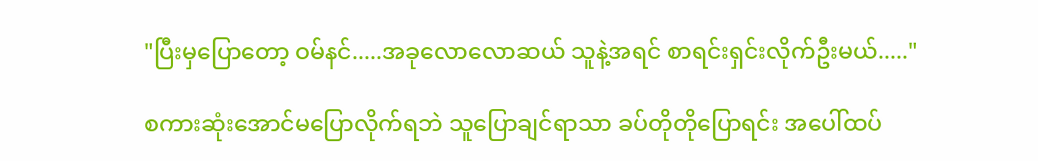"ပြီးမှပြောတော့ ဝမ်နင်.....အခုလောလောဆယ် သူနဲ့အရင် စာရင်းရှင်းလိုက်ဦးမယ်....."

စကားဆုံးအောင်မပြောလိုက်ရဘဲ သူပြောချင်ရာသာ ခပ်တိုတိုပြောရင်း အပေါ်ထပ်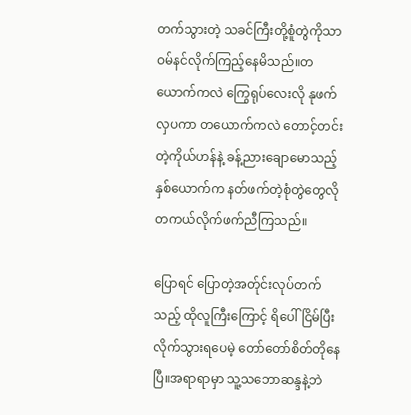တက်သွားတဲ့ သခင်ကြီးတို့စူံတွဲကိုသာ ဝမ်နင်လိုက်ကြည့်နေမိသည်။တယောက်ကလဲ ကြွေရုပ်လေးလို နုဖက်လှပကာ တယောက်ကလဲ တောင့်တင်းတဲ့ကိုယ်ဟန်နဲ့ ခန့်ညားချောမောသည့် နှစ်ယောက်က နတ်ဖက်တဲ့စုံတွဲတွေလို တကယ်လိုက်ဖက်ညီကြသည်။

ပြောရင် ပြောတဲ့အတ်ုင်းလုပ်တက်သည့် ထိုလူကြီးကြောင့် ရိပေါ်ငြိမ်ပြီးလိုက်သွားရပေမဲ့ ‌တော်တော်စိတ်တိုနေပြီ။အရာရာမှာ သူ့သဘောဆန္ဒနဲ့ဘဲ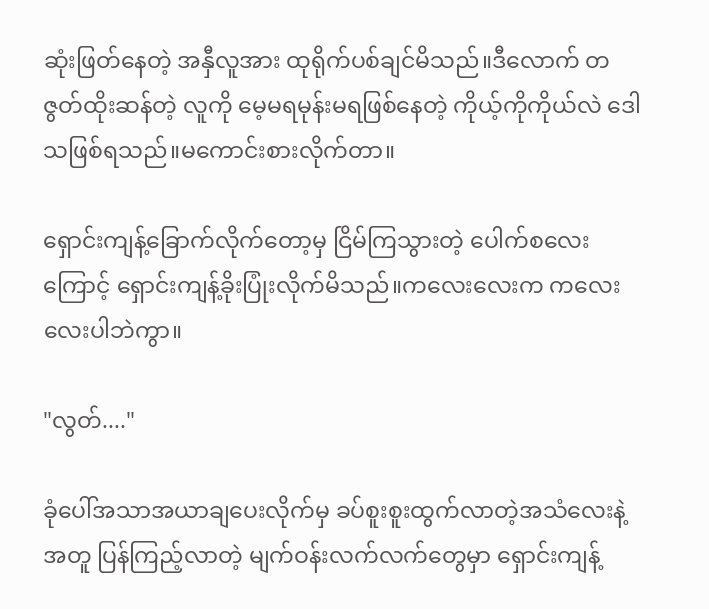ဆုံးဖြတ်နေတဲ့ အနှီလူအား ထုရိုက်ပစ်ချင်မိသည်။ဒီ‌လောက် တဇွတ်ထိုးဆန်တဲ့ လူကို မေ့မရမုန်းမရဖြစ်နေတဲ့ ကိုယ့်ကိုကိုယ်လဲ ဒေါသဖြစ်ရသည်။မကောင်းစားလိုက်တာ။

ရှောင်းကျန့်‌ခြောက်လိုက်တော့မှ ငြိမ်ကြသွားတဲ့ ပေါက်စလေးကြောင့် ရှောင်းကျန့်ခိုးပြုံးလိုက်မိသည်။ကလေးလေးက ‌ကလေးလေးပါဘဲကွာ။

"လွတ်...."

ခုံပေါ်အသာအယာချပေးလိုက်မှ ခပ်စူးစူးထွက်လာတဲ့အသံလေးနဲ့အတူ ပြန်ကြည့်လာတဲ့ မျက်ဝန်းလက်လက်တွေမှာ ရှောင်းကျန့်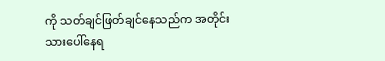ကို သတ်ချင်ဖြတ်ချင်နေသည်က အတိုင်းသားပေါ်နေရ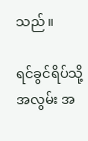သည်။

ရင်ခွင်ရိပ်သို့ အလွမ်း အ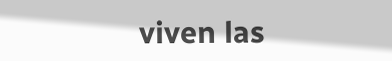viven las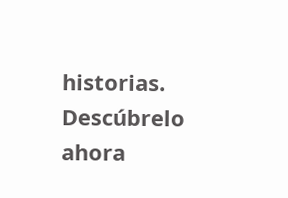historias. Descúbrelo ahora